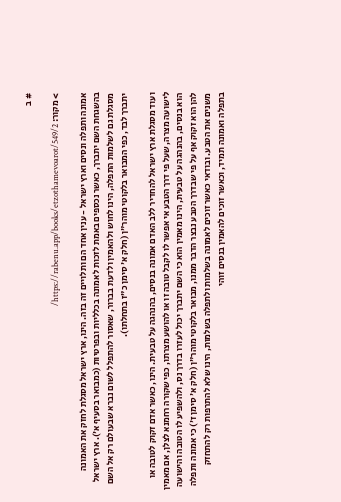# ב

> מקור: https://rabenu.app/books/etzothamevoarot/549/2/

אמונה ותפלה ונסים וארץ ישראל - ענין אחד הם ותלויים זה בזה. הינו, ארץ ישראל מסגלת לחזק את האמונה בהשגחת השם יתברך, כאשר נכספים באמת לזכות לאמונה בכלליות ובפרטיות (כמבואר בסעיף א'). ארץ ישראל מסגלת גם לשלמות התפלה, הינו לחוש ולהאמין ולדעת בברור, שאסור להתפלל לשום נברא שבעולם רק אל השם יתברך לבד, כפי המבואר בלקוטי מוהר"ן (חלק א' סימן כ"ז בתחלתו).

ועוד מסגלת ארץ ישראל להחדיר ללב האדם אמונה בנסים, בהנהגה על טבעית. הינו, כאשר אדם זקוק לטובה או לישועה מצרה, שעל פי דרך הטבע אי אפשר לו לקבל טובה זו או להושע מצרתו, כפי שקורה רחמנא לצלן, אם מאמין הוא בנסים, בהנהגה על טבעית, הינו מאמין הוא כי השם יתברך יכול לעזרו בדרך נס, ולהשפיע לו הטובה והישועה להן הוא זקוק אף על פי שבדרך הטבע נבצר הדבר ממנו, מבואר בלקוטי מוהר"ן (חלק א' סימן ז') כי אמונה ותפלה משנים את הטבע. ובודאי כאשר זוכים לאמונה בשלמות ולתפלה בשלמות, הינו שלא להתרפות רק להתחזק בתפלה ואמונה תמיד, וכאשר זוכים להאמין בנסים זוהי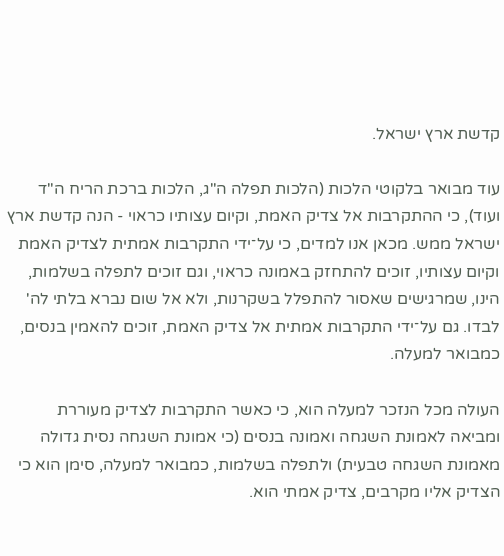קדשת ארץ ישראל.

עוד מבואר בלקוטי הלכות (הלכות תפלה ה"ג, הלכות ברכת הריח ה"ד ועוד), כי ההתקרבות אל צדיק האמת, וקיום עצותיו כראוי - הנה קדשת ארץ ישראל ממש. מכאן אנו למדים, כי על־ידי התקרבות אמתית לצדיק האמת וקיום עצותיו, זוכים להתחזק באמונה כראוי, וגם זוכים לתפלה בשלמות, הינו, שמרגישים שאסור להתפלל בשקרנות, ולא אל שום נברא בלתי לה' לבדו. גם על־ידי התקרבות אמתית אל צדיק האמת, זוכים להאמין בנסים, כמבואר למעלה.

העולה מכל הנזכר למעלה הוא, כי כאשר התקרבות לצדיק מעוררת ומביאה לאמונת השגחה ואמונה בנסים (כי אמונת השגחה נסית גדולה מאמונת השגחה טבעית) ולתפלה בשלמות, כמבואר למעלה, סימן הוא כי הצדיק אליו מקרבים, צדיק אמתי הוא.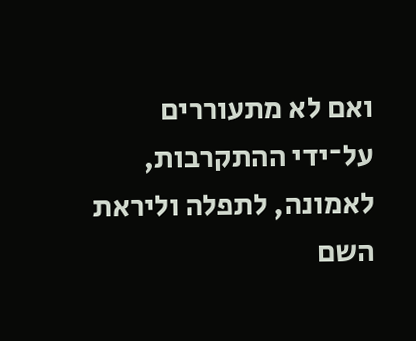ואם לא מתעוררים על־ידי ההתקרבות, לאמונה, לתפלה וליראת השם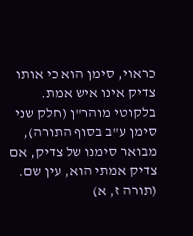כראוי, סימן הוא כי אותו צדיק אינו איש אמת. בלקוטי מוהר"ן (חלק שני סימן ע"ב בסוף התורה), מבואר סימנו של צדיק, אם צדיק אמתי הוא, עין שם. (תורה ז, א)